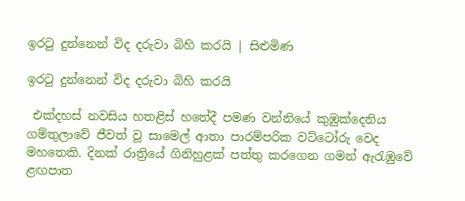ඉරටු දුන්නෙන් විද දරුවා බිහි කරයි | සිළුමිණ

ඉරටු දුන්නෙන් විද දරුවා බිහි කරයි

 එක්දහස් නවසිය හතළිස් හතේදී පමණ වන්නියේ කුඹුක්දෙනිය ගම්තුලාවේ ජීවත් වූ ස‍ාමෙල් ආතා පාරම්පරික වට්ටෝරු වෙද මහතෙකි. දිනක් රාත්‍රියේ ගිනිහුළක් පත්තු කරගෙන ගමන් ඇරැඹුවේ ළඟපාත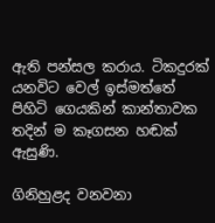ඇති පන්සල කරාය. ටිකදුරක් යනවිට වෙල් ඉස්මත්තේ පිහිටි ගෙයකින් කාන්තාවක තදින් ම කෑගසන හඬක් ඇසුණි.

ගිනිහුළද වනවනා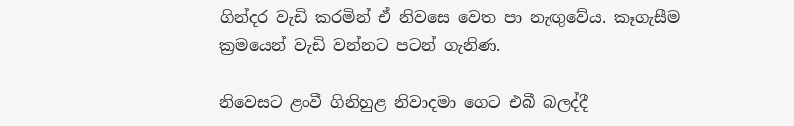ගින්දර වැඩි කරමින් ඒ නිවසෙ වෙත පා නැඟුවේය. කෑගැසීම ක්‍රමයෙන් වැඩි වන්නට පටන් ගැනිණ.

නිවෙසට ළංවී ගිනිහුළ නිවාදමා ගෙට එබී බලද්දී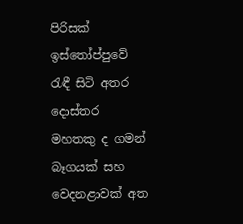පිරිසක් ඉස්තෝප්පුවේ රැඳී සිටි අතර දොස්තර මහතකු ද ගමන් බෑගයක් සහ වෙදනළාවක් අත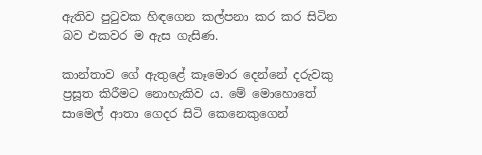ඇතිව පුටුවක හිඳගෙන කල්පනා කර කර සිටින බව එකවර ම ඇස ගැසිණ.

කාන්තාව ගේ ඇතුළේ කෑමොර දෙන්නේ දරුවකු ප්‍රසූත කිරීමට නොහැකිව ය. මේ මොහොතේ සාමෙල් ආතා ගෙදර සිටි කෙනෙකුගෙන්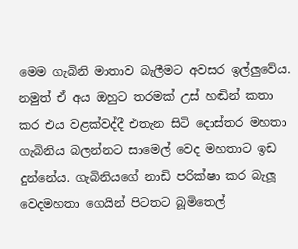මෙම ගැබිනි මාතාව බැලීමට අවසර ඉල්ලුවේය. නමුත් ඒ අය ඔහුට තරමක් උස් හඬින් කතා කර එය වළක්වද්දී එතැන සිටි දොස්තර මහතා ගැබිනිය බලන්නට සාමෙල් වෙද මහතාට ඉඩ දුන්නේය. ගැබිනියගේ නාඩි පරික්ෂා කර බැලූ වෙදමහතා ගෙයින් පිටතට බූමිතෙල්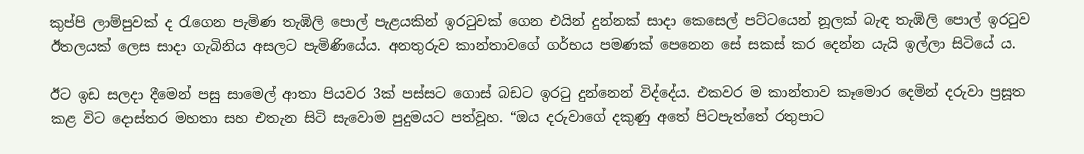කුප්පි ලාම්පුවක් ද රැගෙන පැමිණ තැඹිලි පොල් පැළයකින් ඉරටුවක් ගෙන එයින් දුන්නක් සාදා කෙසෙල් පට්ටයෙන් නූලක් බැඳ තැඹිලි පොල් ඉරටු‍ව ඊතලයක් ලෙස සාදා ගැබිනිය අසලට පැමිණියේය. අනතුරුව කාන්තාවගේ ගර්භය පමණක් පෙනෙන සේ සකස් කර දෙන්න යැයි ඉල්ලා සිටියේ ය.

ඊට ඉඩ සලදා දීමෙන් පසු සාමෙල් ආතා පියවර 3ක් පස්සට ගොස් බඩට ඉරටු දුන්නෙන් විද්දේය. එකවර ම කාන්තාව කෑමොර දෙමින් දරුවා ප්‍රසූත කළ විට දොස්තර මහතා සහ එතැන සිටි සැවොම පුදුමයට පත්වූහ. “ඔය දරුවාගේ දකුණු අතේ පිටපැත්තේ රතුපාට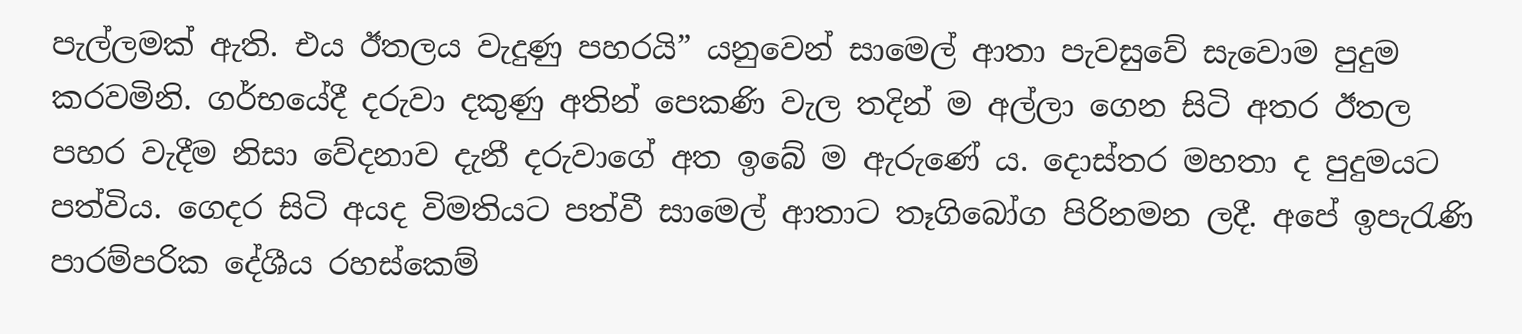පැල්ලමක් ඇති. එය ඊතලය වැදුණු පහරයි” යනුවෙන් සාමෙල් ආතා පැවසුවේ සැවොම පුදුම කරවමිනි. ගර්භයේදී දරුවා දකුණු අතින් පෙකණි වැල තදින් ම අල්ලා ගෙන සිටි අතර ඊතල පහර වැදීම නිසා වේදනාව දැනී දරුවාගේ අත ඉබේ ම ඇරුණේ ය. දොස්තර මහතා ද පුදුමයට පත්විය. ගෙදර සිටි අයද විමතියට පත්වී සාමෙල් ආතාට තෑගිබෝග පිරිනමන ලදී. අපේ ඉපැරැණි පාරම්පරික දේශීය රහස්කෙම්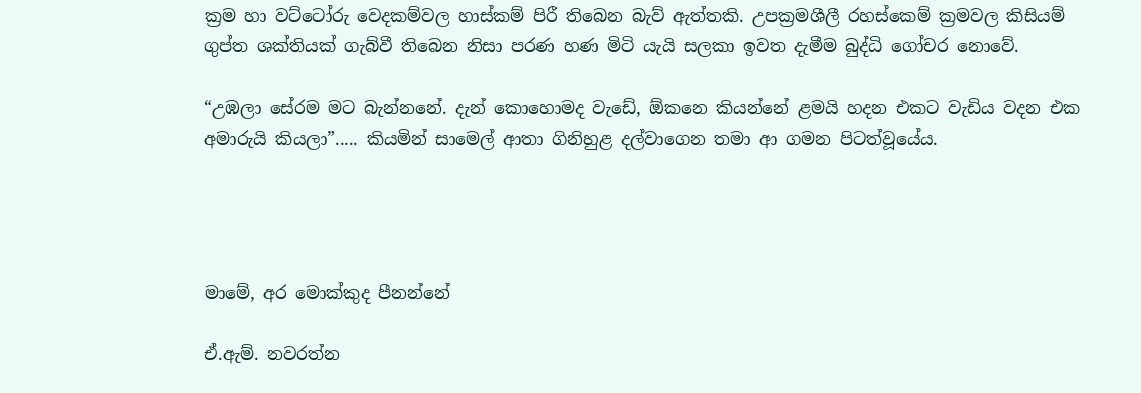ක්‍රම හා වට්ටෝරු වෙදකම්වල හාස්කම් පිරී තිබෙන බැව් ඇත්තකි. උපක්‍රමශීලී රහස්කෙම් ක්‍රමවල කිසියම් ගුප්ත ශක්තියක් ගැබ්වී තිබෙන නිසා පරණ හණ මිටි යැයි සලකා ඉවත දැමීම බුද්ධි ගෝචර නොවේ.

“උඹලා සේරම මට බැන්නනේ. දැන් කොහොමද වැඩේ, ඕකනෙ කියන්නේ ළමයි හදන එකට වැඩිය වදන එක අමාරුයි කියලා”..... කියමින් සාමෙල් ආතා ගිනිහුළ දල්වාගෙන තමා ආ ගමන පිටත්වූයේය.




මාමේ, අර මොක්කුද පීනන්නේ

ඒ.ඇම්. නවරත්න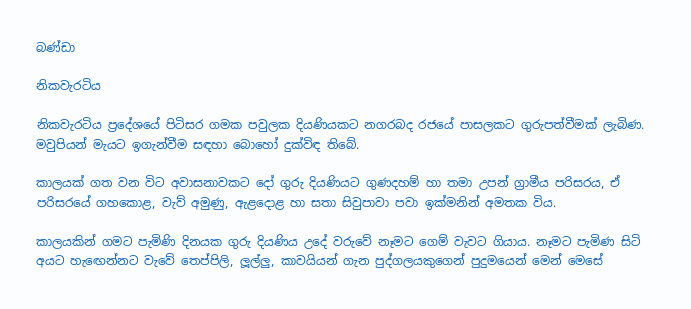බණ්ඩා

නිකවැරටිය

නිකවැරටිය ප්‍රදේශයේ පිටිසර ගමක පවුලක දියණියකට නගරබද රජයේ පාසලකට ගුරුපත්වීමක් ලැබිණ. මවුපියන් මැයට ඉගැන්වීම සඳහා බොහෝ දුක්විඳ තිබේ.

කාලයක් ගත වන විට අවාසනාවකට දෝ ගුරු දියණියට ගුණදහම් හා තමා උපන් ග්‍රාමීය පරිසරය, ඒ පරිසරයේ ගහකොළ, වැව් අමුණු, ඇළදොළ හා සතා සිවුපාවා පවා ඉක්මනින් අමතක විය.

කාලයකින් ගමට පැමිණි දිනයක ගුරු දියණිය උදේ වරුවේ නෑමට ග‍ෙම් වැවට ගියාය. නෑමට පැමිණ සිටි අයට හැ‍ඟෙන්නට වැවේ තෙප්පිලි, ලූල්ලු, කාවයියන් ගැන පුද්ගලයකුගෙන් පුදුමයෙන් මෙන් මෙසේ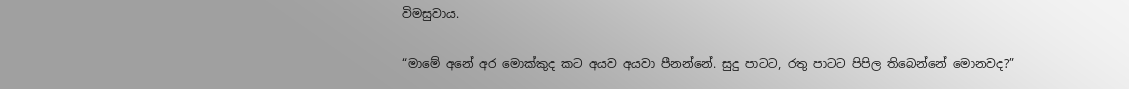විමසුවාය.

“මාමේ අනේ අර මොක්කුද කට අයව අයවා පීනන්නේ. සුදු පාටට, රතු පාටට පිපිල තිබෙන්නේ මොනවද?”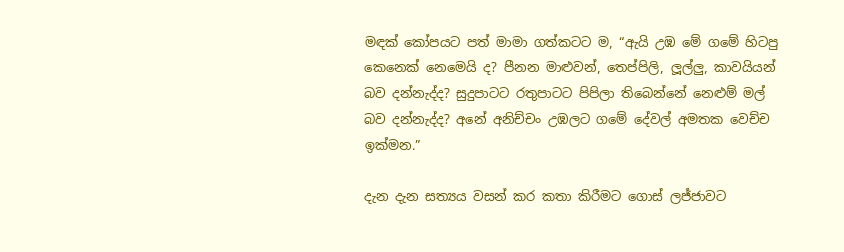මඳක් කෝපයට පත් මාමා ගත්කටට ම, “ඇයි උඹ මේ ගමේ හිටපු කෙනෙක් නෙමෙයි ද? පීනන මාළුවන්, තෙප්පිලි, ලූල්ලු, කාවයියන් බව දන්නැද්ද? සුදුපාටට රතුපාටට පිපිලා තිබෙන්නේ නෙළුම් මල් බව දන්නැද්ද? අනේ අනිච්චං උඹලට ගමේ දේවල් අමතක වෙච්ච ඉක්මන.”

දැන දැන සත්‍යය වසන් කර කතා කිරීමට ගොස් ලජ්ජාවට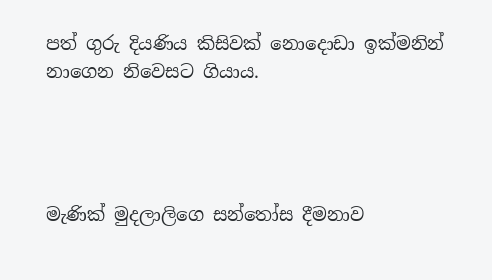පත් ගුරු දියණිය කිසිවක් නොදොඩා ඉක්මනින් නාගෙන නිවෙසට ගියාය.




මැණික් මුදලාලිගෙ සන්තෝස දීමනාව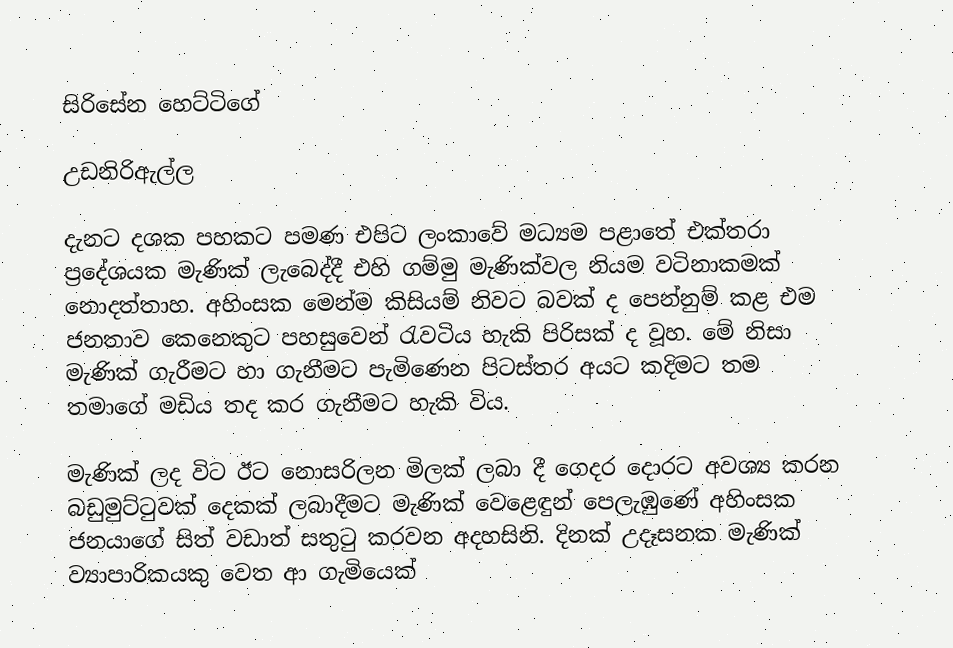සිරිසේන හෙට්ටිගේ

උඩනිරිඇල්ල

දැනට දශක පහකට පමණ එපිට ලංකාවේ මධ්‍යම පළ‍ාතේ එක්තරා ප්‍රදේශයක මැණික් ලැබෙද්දී එහි ගම්මු මැණික්වල නියම වටිනාකමක් නොදත්තාහ. අහිංසක මෙන්ම කිසියම් නිවට බවක් ද පෙන්නුම් කළ එම ජනතාව කෙනෙකුට පහසුවෙන් රැවටිය හැකි පිරිසක් ද වූහ. මේ නිසා මැණික් ගැරීමට හා ගැනීමට පැමිණෙන පිටස්තර අයට කදිමට තම තමාගේ මඩිය තද කර ගැනීමට හැකි විය.

මැණික් ලද විට ඊට නොසරිලන මිලක් ලබා දී ගෙදර දොරට අවශ්‍ය කරන බඩුමුට්ටුවක් දෙකක් ලබාදීමට මැණික් වෙළෙඳුන් පෙලැඹුණේ අහිංසක ජනයාගේ සිත් වඩාත් සතුටු කරවන අදහසිනි. දිනක් උදෑසනක මැණික් ව්‍යාපාරිකයකු වෙත ආ ගැමියෙක්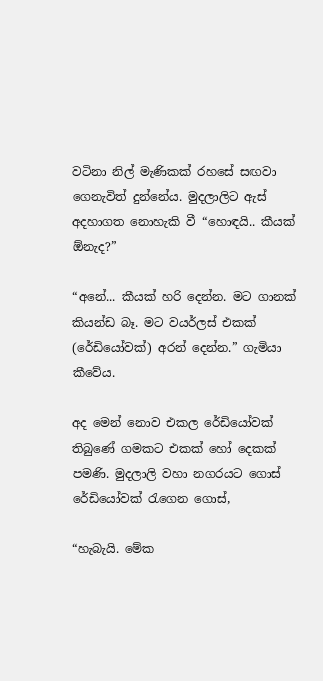වටිනා නිල් මැණිකක් රහසේ සඟවා ගෙනැවිත් දුන්නේය. මුදලාලිට ඇස් අදහාගත නොහැකි වී “හොඳයි.. කීයක් ඕනැද?”

“අනේ... කීයක් හරි දෙන්න. මට ගානක් කියන්ඩ බෑ. මට වයර්ලස් එකක් (රේඩියෝවක්) අරන් දෙන්න.” ගැමියා කීවේය.

අද මෙන් නොව එකල රේඩියෝවක් තිබුණේ ගමකට එකක් හෝ දෙකක් පමණි. මුදලාලි වහා නගරයට ගොස් රේඩියෝවක් රැගෙන ගොස්,

“හැබැයි. මේක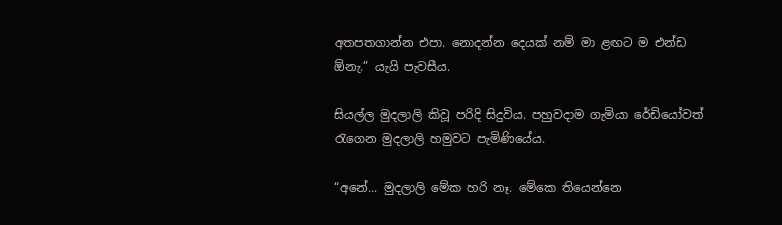අතපතගාන්න එපා. නොදන්න දෙයක් නම් මා ළඟට ම එන්ඩ ඕනැ.” යැයි පැවසීය.

සියල්ල මුදලාලි කිවූ පරිදි සිදුවිය. පහුවදාම ගැමියා රේඩියෝවත් රැගෙන මුදලාලි හමුවට පැමිණියේය.

“අ‍නේ... මුදලාලි මේක හරි නෑ. මේකෙ තියෙන්නෙ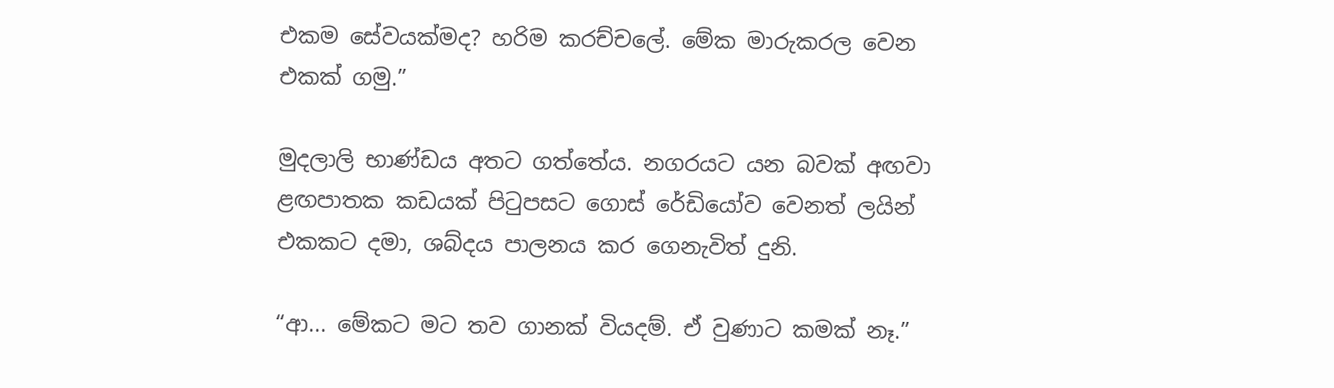එකම සේවයක්මද? හරිම කරච්චලේ. මේක මාරුකරල වෙන එකක් ගමු.”

මුදලාලි භාණ්ඩය අතට ගත්තේය. නගරයට යන බවක් අඟවා ළඟපාතක කඩයක් පිටුපසට ගොස් රේඩියෝව වෙනත් ලයින් එකකට දමා, ශබ්දය පාලනය කර ගෙනැවිත් දුනි.

“ආ... මේකට මට තව ගානක් වියදම්. ඒ වුණාට කමක් නෑ.”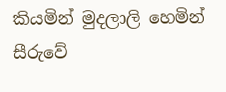කියමින් මුදලාලි හෙමින් සීරුවේ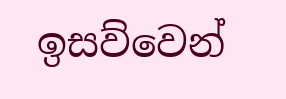ඉසව්වෙන්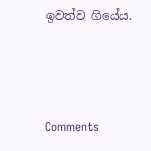ඉවත්ව ගියේය.



Comments